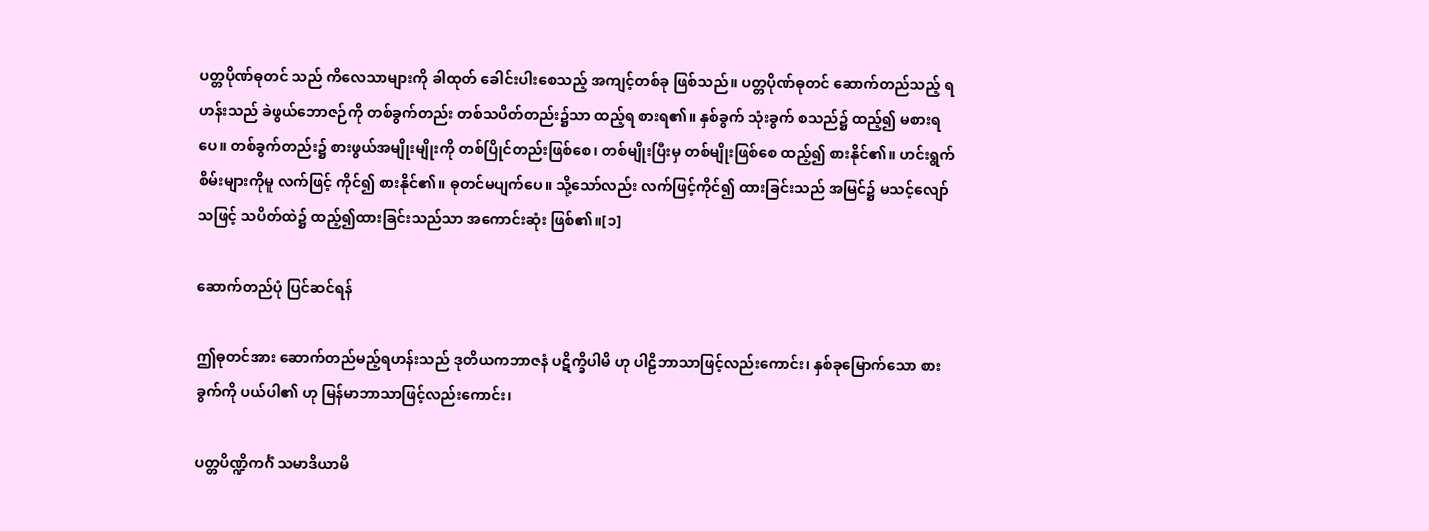ပတ္တပိုဏ်ဓုတင် သည် ကိလေသာများကို ခါထုတ် ခေါင်းပါးစေသည့် အကျင့်တစ်ခု ဖြစ်သည်။ ပတ္တပိုဏ်ဓုတင် ဆောက်တည်သည့် ရဟန်းသည် ခဲဖွယ်ဘောဇဉ်ကို တစ်ခွက်တည်း တစ်သပိတ်တည်း၌သာ ထည့်ရ စားရ၏။ နှစ်ခွက် သုံးခွက် စသည်၌ ထည့်၍ မစားရပေ။ တစ်ခွက်တည်း၌ စားဖွယ်အမျိုးမျိုးကို တစ်ပြိုင်တည်းဖြစ်စေ၊ တစ်မျိုးပြီးမှ တစ်မျိုးဖြစ်စေ ထည့်၍ စားနိုင်၏။ ဟင်းရွက်စိမ်းများကိုမူ လက်ဖြင့် ကိုင်၍ စားနိုင်၏။ ဓုတင်မပျက်ပေ။ သို့သော်လည်း လက်ဖြင့်ကိုင်၍ ထားခြင်းသည် အမြင်၌ မသင့်လျော်သဖြင့် သပိတ်ထဲ၌ ထည့်၍ထားခြင်းသည်သာ အကောင်းဆုံး ဖြစ်၏။[၁]

ဆောက်တည်ပုံ ပြင်ဆင်ရန်

ဤဓုတင်အား ဆောက်တည်မည့်ရဟန်းသည် ဒုတိယကဘာဇနံ ပဋိက္ခိပါမိ ဟု ပါဠိဘာသာဖြင့်လည်းကောင်း၊ နှစ်ခုမြောက်သော စားခွက်ကို ပယ်ပါ၏ ဟု မြန်မာဘာသာဖြင့်လည်းကောင်း၊

ပတ္တပိဏ္ဍိကင်္ဂံ သမာဒိယာမိ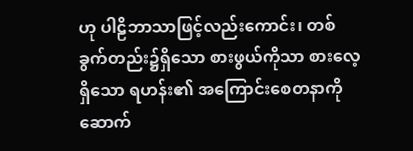ဟု ပါဠိဘာသာဖြင့်လည်းကောင်း၊ တစ်ခွက်တည်း၌ရှိသော စားဖွယ်ကိုသာ စားလေ့ရှိသော ရဟန်း၏ အကြောင်းစေတနာကို ဆောက်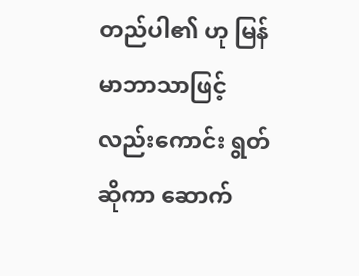တည်ပါ၏ ဟု မြန်မာဘာသာဖြင့်လည်းကောင်း ရွတ်ဆိုကာ ဆောက်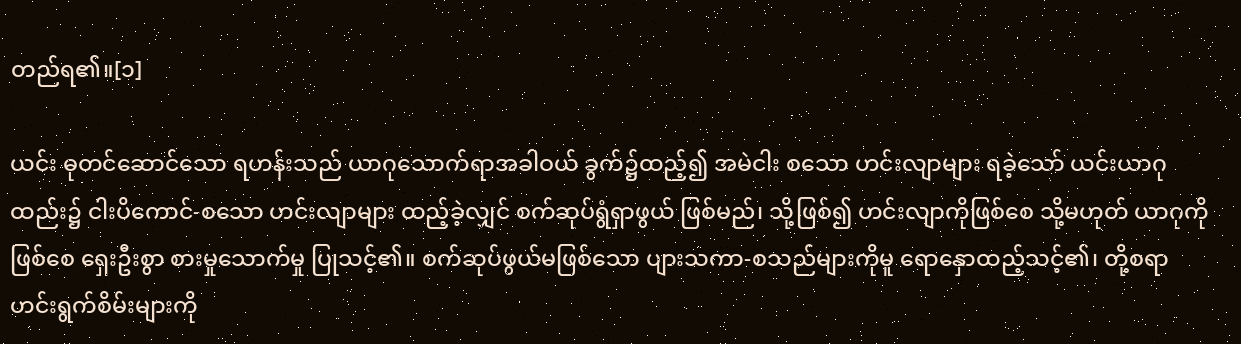တည်ရ၏။[၁]

ယင်း ဓုတင်ဆောင်သော ရဟန်းသည် ယာဂုသောက်ရာအခါဝယ် ခွက်၌ထည့်၍ အမဲငါး စသော ဟင်းလျာများ ရခဲ့သော် ယင်းယာဂုထည်း၌ ငါးပိကောင်-စသော ဟင်းလျာများ ထည့်ခဲ့လျှင် စက်ဆုပ်ရွံရှာဖွယ် ဖြစ်မည်၊ သို့ဖြစ်၍ ဟင်းလျာကိုဖြစ်စေ သို့မဟုတ် ယာဂုကိုဖြစ်စေ ရှေးဦးစွာ စားမှုသောက်မှု ပြုသင့်၏။ စက်ဆုပ်ဖွယ်မဖြစ်သော ပျားသကာ-စသည်များကိုမူ ရောနှောထည့်သင့်၏၊ တို့စရာ ဟင်းရွက်စိမ်းများကို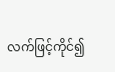လက်ဖြင့်ကိုင်၍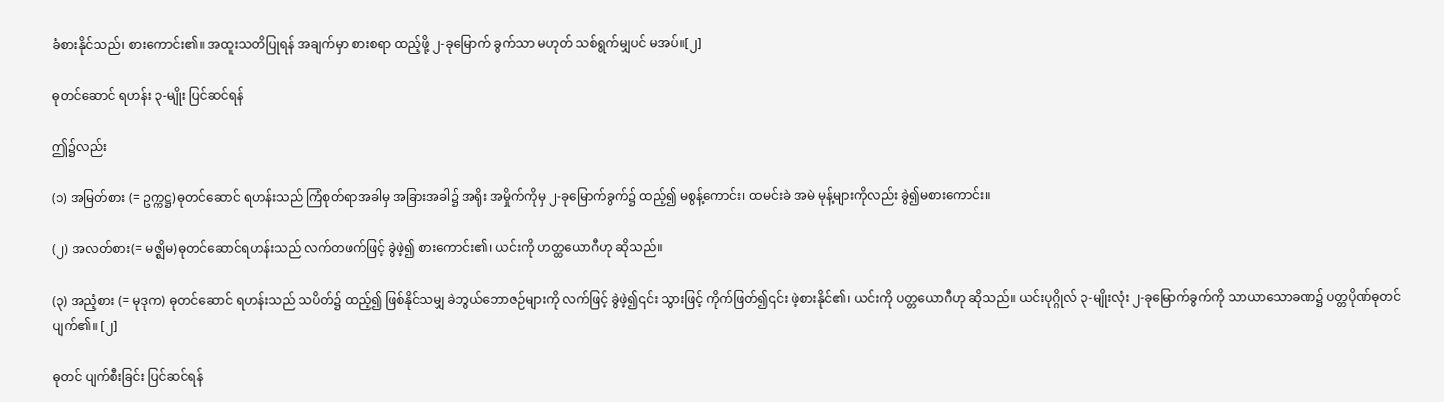ခံစားနိုင်သည်၊ စားကောင်း၏။ အထူးသတိပြုရန် အချက်မှာ စားစရာ ထည့်ဖို့ ၂-ခုမြောက် ခွက်သာ မဟုတ် သစ်ရွက်မျှပင် မအပ်။[၂]

ဓုတင်ဆောင် ရဟန်း ၃-မျိုး ပြင်ဆင်ရန်

ဤ၌လည်း

(၁) အမြတ်စား (= ဥက္ကဋ္ဌ)ဓုတင်ဆောင် ရဟန်းသည် ကြံစုတ်ရာအခါမှ အခြားအခါ၌ အရိုး အမှိုက်ကိုမှ ၂-ခုမြောက်ခွက်၌ ထည့်၍ မစွန့်ကောင်း၊ ထမင်းခဲ အမဲ မုန့်များကိုလည်း ခွဲ၍မစားကောင်း။

(၂) အလတ်စား(= မဇ္ဈိမ)ဓုတင်ဆောင်ရဟန်းသည် လက်တဖက်ဖြင့် ခွဲဖဲ့၍ စားကောင်း၏၊ ယင်းကို ဟတ္ထယောဂီဟု ဆိုသည်။

(၃) အညံ့စား (= မုဒုက) ဓုတင်ဆောင် ရဟန်းသည် သပိတ်၌ ထည့်၍ ဖြစ်နိုင်သမျှ ခဲဘွယ်ဘောဇဉ်များကို လက်ဖြင့် ခွဲဖဲ့၍၎င်း သွားဖြင့် ကိုက်ဖြတ်၍၎င်း ဖဲ့စားနိုင်၏၊ ယင်းကို ပတ္တယောဂီဟု ဆိုသည်။ ယင်းပုဂ္ဂိုလ် ၃-မျိုးလုံး ၂-ခုမြောက်ခွက်ကို သာယာသောခဏ၌ ပတ္တပိုဏ်ဓုတင် ပျက်၏။ [၂]

ဓုတင် ပျက်စီးခြင်း ပြင်ဆင်ရန်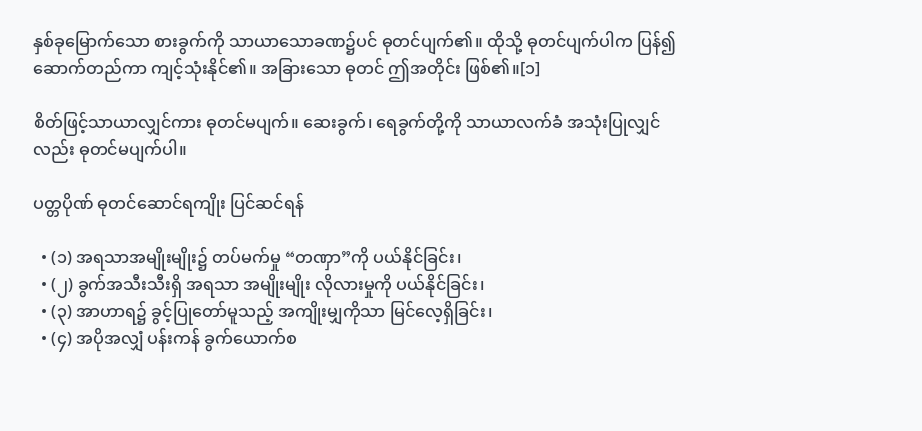နှစ်ခုမြောက်သော စားခွက်ကို သာယာသောခဏ၌ပင် ဓုတင်ပျက်၏။ ထိုသို့ ဓုတင်ပျက်ပါက ပြန်၍  ဆောက်တည်ကာ ကျင့်သုံးနိုင်၏။ အခြားသော ဓုတင် ဤအတိုင်း ဖြစ်၏။[၁]

စိတ်ဖြင့်သာယာလျှင်ကား ဓုတင်မပျက်။ ဆေးခွက်၊ ရေခွက်တို့ကို သာယာလက်ခံ အသုံးပြုလျှင်လည်း ဓုတင်မပျက်ပါ။

ပတ္တပိုဏ် ဓုတင်ဆောင်ရကျိုး ပြင်ဆင်ရန်

  • (၁) အရသာအမျိုးမျိုး၌ တပ်မက်မှု “တဏှာ”ကို ပယ်နိုင်ခြင်း၊
  • (၂) ခွက်အသီးသီးရှိ အရသာ အမျိုးမျိုး လိုလားမှုကို ပယ်နိုင်ခြင်း၊
  • (၃) အာဟာရ၌ ခွင့်ပြုတော်မူသည့် အကျိုးမျှကိုသာ မြင်လေ့ရှိခြင်း၊
  • (၄) အပိုအလျှံ ပန်းကန် ခွက်ယောက်စ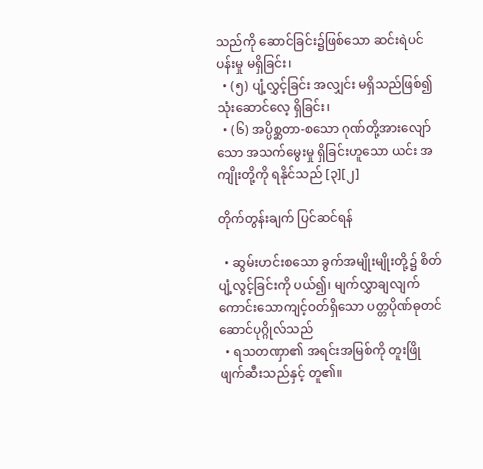သည်ကို ဆောင်ခြင်း၌ဖြစ်သော ဆင်းရဲပင်ပန်းမှု မရှိခြင်း၊
  • (၅) ပျံ့လွှင့်ခြင်း အလျှင်း မရှိသည်ဖြစ်၍ သုံးဆောင်လေ့ ရှိခြင်း၊
  • (၆) အပ္ပိစ္ဆတာ-စသော ဂုဏ်တို့အားလျော်သော အသက်မွေးမှု ရှိခြင်းဟူသော ယင်း အကျိုးတို့ကို ရနိုင်သည် [၃][၂]

တိုက်တွန်းချက် ပြင်ဆင်ရန်

  • ဆွမ်းဟင်းစသော ခွက်အမျိုးမျိုးတို့၌ စိတ်ပျံ့လွင့်ခြင်းကို ပယ်၍၊ မျက်လွှာချလျက် ကောင်းသောကျင့်ဝတ်ရှိသော ပတ္တပိုဏ်ဓုတင်ဆောင်ပုဂ္ဂိုလ်သည်
  • ရသတဏှာ၏ အရင်းအမြစ်ကို တူးဖြိုဖျက်ဆီးသည်နှင့် တူ၏။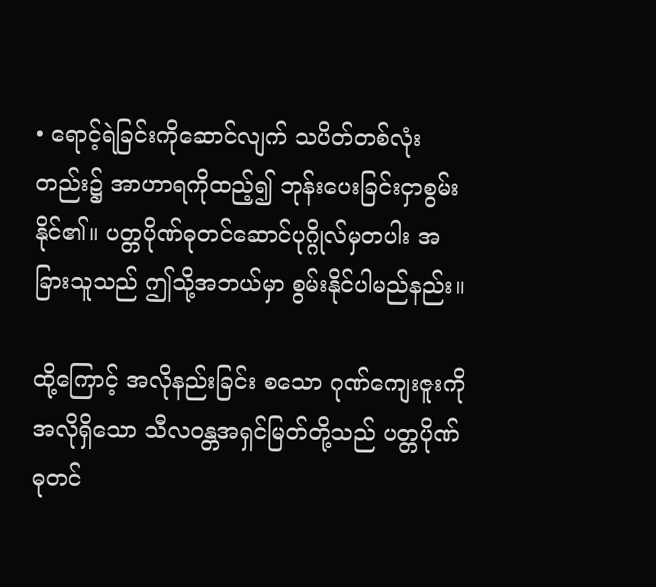• ရောင့်ရဲခြင်းကိုဆောင်လျက် သပိတ်တစ်လုံးတည်း၌ အာဟာရကိုထည့်၍ ဘုန်းပေးခြင်းငှာစွမ်းနိုင်၏။ ပတ္တပိုဏ်ဓုတင်ဆောင်ပုဂ္ဂိုလ်မှတပါး အခြားသူသည် ဤသို့အဘယ်မှာ စွမ်းနိုင်ပါမည်နည်း။

ထို့ကြောင့် အလိုနည်းခြင်း စသော ဂုဏ်ကျေးဇူးကို အလိုရှိသော သီလဝန္တအရှင်မြတ်တို့သည် ပတ္တပိုဏ်ဓုတင်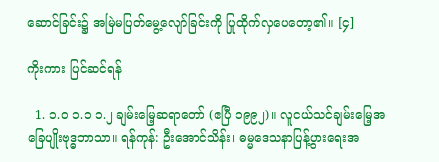ဆောင်ခြင်း၌ အမြဲမပြတ်မွေ့လျော်ခြင်းကို ပြုထိုက်လှပေတော့၏။ [၄]

ကိုးကား ပြင်ဆင်ရန်

  1. ၁.၀ ၁.၁ ၁.၂ ချမ်းမြေ့ဆရာတော် (ဧပြီ ၁၉၉၂)။ လူငယ်သင်ချမ်းမြေ့အခြေပျိုးဗုဒ္ဓဘာသာ။ ရန်ကုန်: ဦးအောင်သိန်း၊ ဓမ္မဒေသနာပြန့်ပွားရေးအ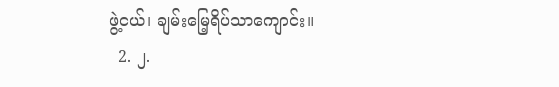ဖွဲ့ငယ်၊ ချမ်းမြေ့ရိပ်သာကျောင်း။
  2. ၂.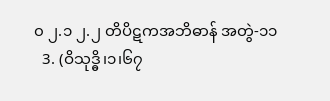၀ ၂.၁ ၂.၂ တိပိဋကအဘိဓာန် အတွဲ-၁၁
  3. (ဝိသုဒ္ဓိ၊၁၊၆၇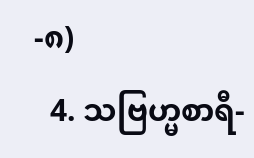-၈)
  4. သဗြဟ္မစာရီ-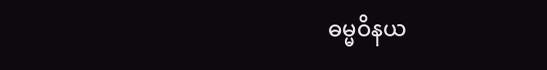ဓမ္မဝိနယ